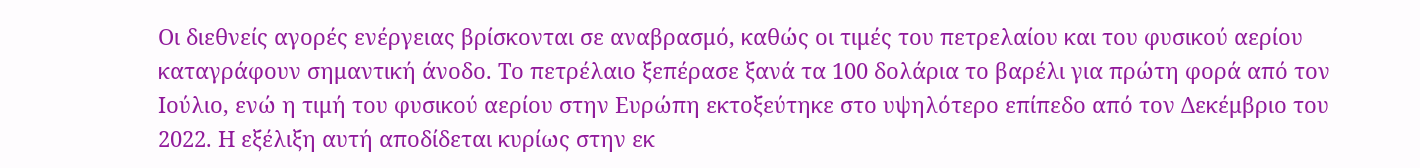Οι διεθνείς αγορές ενέργειας βρίσκονται σε αναβρασμό, καθώς οι τιμές του πετρελαίου και του φυσικού αερίου καταγράφουν σημαντική άνοδο. Το πετρέλαιο ξεπέρασε ξανά τα 100 δολάρια το βαρέλι για πρώτη φορά από τον Ιούλιο, ενώ η τιμή του φυσικού αερίου στην Ευρώπη εκτοξεύτηκε στο υψηλότερο επίπεδο από τον Δεκέμβριο του 2022. Η εξέλιξη αυτή αποδίδεται κυρίως στην εκ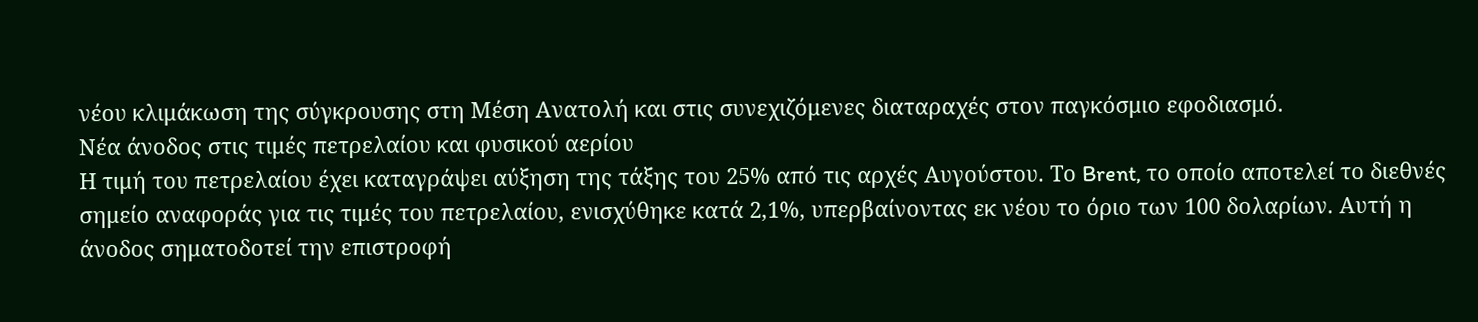νέου κλιμάκωση της σύγκρουσης στη Μέση Ανατολή και στις συνεχιζόμενες διαταραχές στον παγκόσμιο εφοδιασμό.
Νέα άνοδος στις τιμές πετρελαίου και φυσικού αερίου
Η τιμή του πετρελαίου έχει καταγράψει αύξηση της τάξης του 25% από τις αρχές Αυγούστου. Το Brent, το οποίο αποτελεί το διεθνές σημείο αναφοράς για τις τιμές του πετρελαίου, ενισχύθηκε κατά 2,1%, υπερβαίνοντας εκ νέου το όριο των 100 δολαρίων. Αυτή η άνοδος σηματοδοτεί την επιστροφή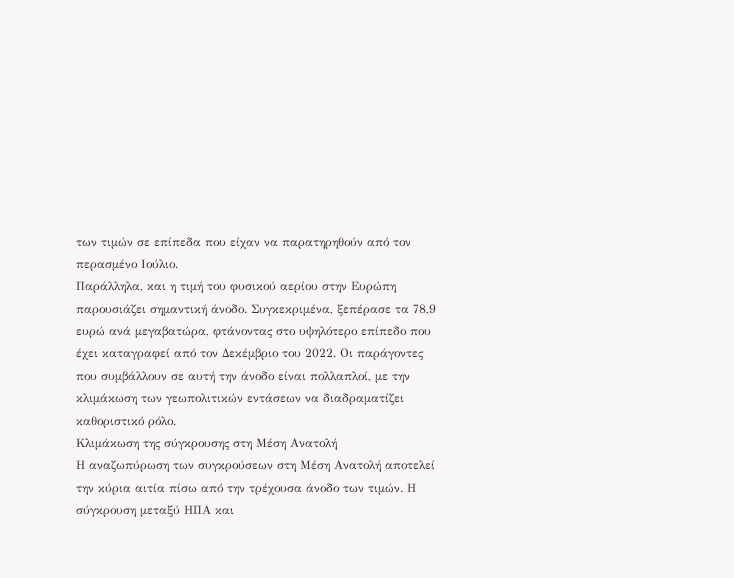των τιμών σε επίπεδα που είχαν να παρατηρηθούν από τον περασμένο Ιούλιο.
Παράλληλα, και η τιμή του φυσικού αερίου στην Ευρώπη παρουσιάζει σημαντική άνοδο. Συγκεκριμένα, ξεπέρασε τα 78,9 ευρώ ανά μεγαβατώρα, φτάνοντας στο υψηλότερο επίπεδο που έχει καταγραφεί από τον Δεκέμβριο του 2022. Οι παράγοντες που συμβάλλουν σε αυτή την άνοδο είναι πολλαπλοί, με την κλιμάκωση των γεωπολιτικών εντάσεων να διαδραματίζει καθοριστικό ρόλο.
Κλιμάκωση της σύγκρουσης στη Μέση Ανατολή
Η αναζωπύρωση των συγκρούσεων στη Μέση Ανατολή αποτελεί την κύρια αιτία πίσω από την τρέχουσα άνοδο των τιμών. Η σύγκρουση μεταξύ ΗΠΑ και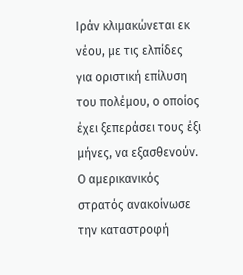Ιράν κλιμακώνεται εκ νέου, με τις ελπίδες για οριστική επίλυση του πολέμου, ο οποίος έχει ξεπεράσει τους έξι μήνες, να εξασθενούν. Ο αμερικανικός στρατός ανακοίνωσε την καταστροφή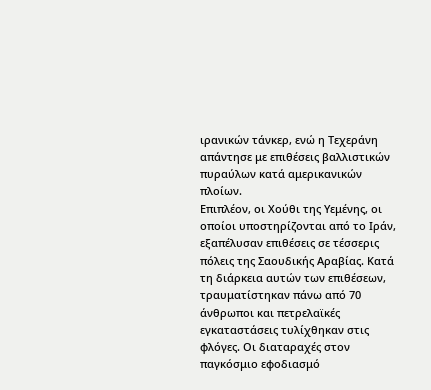ιρανικών τάνκερ, ενώ η Τεχεράνη απάντησε με επιθέσεις βαλλιστικών πυραύλων κατά αμερικανικών πλοίων.
Επιπλέον, οι Χούθι της Υεμένης, οι οποίοι υποστηρίζονται από το Ιράν, εξαπέλυσαν επιθέσεις σε τέσσερις πόλεις της Σαουδικής Αραβίας. Κατά τη διάρκεια αυτών των επιθέσεων, τραυματίστηκαν πάνω από 70 άνθρωποι και πετρελαϊκές εγκαταστάσεις τυλίχθηκαν στις φλόγες. Οι διαταραχές στον παγκόσμιο εφοδιασμό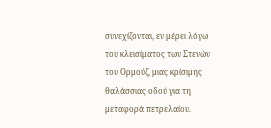συνεχίζονται, εν μέρει λόγω του κλεισίματος των Στενών του Ορμούζ, μιας κρίσιμης θαλάσσιας οδού για τη μεταφορά πετρελαίου.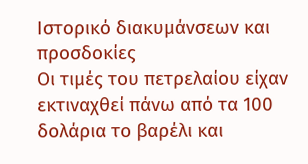Ιστορικό διακυμάνσεων και προσδοκίες
Οι τιμές του πετρελαίου είχαν εκτιναχθεί πάνω από τα 100 δολάρια το βαρέλι και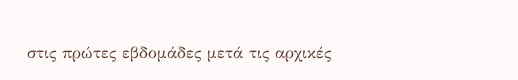στις πρώτες εβδομάδες μετά τις αρχικές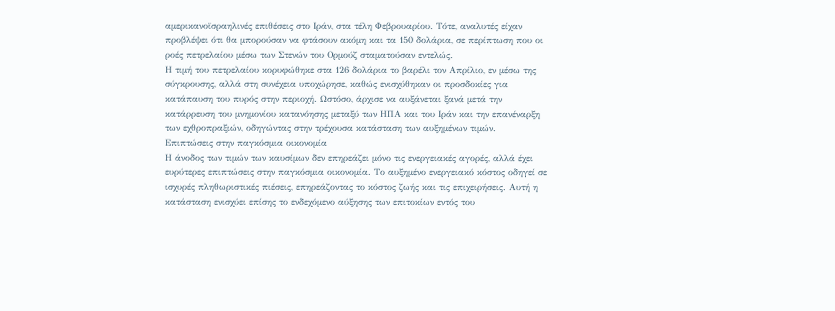αμερικανοϊσραηλινές επιθέσεις στο Ιράν, στα τέλη Φεβρουαρίου. Τότε, αναλυτές είχαν προβλέψει ότι θα μπορούσαν να φτάσουν ακόμη και τα 150 δολάρια, σε περίπτωση που οι ροές πετρελαίου μέσω των Στενών του Ορμούζ σταματούσαν εντελώς.
Η τιμή του πετρελαίου κορυφώθηκε στα 126 δολάρια το βαρέλι τον Απρίλιο, εν μέσω της σύγκρουσης, αλλά στη συνέχεια υποχώρησε, καθώς ενισχύθηκαν οι προσδοκίες για κατάπαυση του πυρός στην περιοχή. Ωστόσο, άρχισε να αυξάνεται ξανά μετά την κατάρρευση του μνημονίου κατανόησης μεταξύ των ΗΠΑ και του Ιράν και την επανέναρξη των εχθροπραξιών, οδηγώντας στην τρέχουσα κατάσταση των αυξημένων τιμών.
Επιπτώσεις στην παγκόσμια οικονομία
Η άνοδος των τιμών των καυσίμων δεν επηρεάζει μόνο τις ενεργειακές αγορές, αλλά έχει ευρύτερες επιπτώσεις στην παγκόσμια οικονομία. Το αυξημένο ενεργειακό κόστος οδηγεί σε ισχυρές πληθωριστικές πιέσεις, επηρεάζοντας το κόστος ζωής και τις επιχειρήσεις. Αυτή η κατάσταση ενισχύει επίσης το ενδεχόμενο αύξησης των επιτοκίων εντός του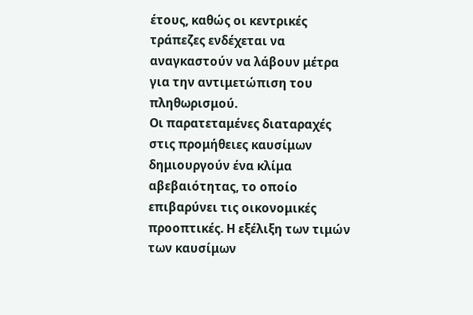έτους, καθώς οι κεντρικές τράπεζες ενδέχεται να αναγκαστούν να λάβουν μέτρα για την αντιμετώπιση του πληθωρισμού.
Οι παρατεταμένες διαταραχές στις προμήθειες καυσίμων δημιουργούν ένα κλίμα αβεβαιότητας, το οποίο επιβαρύνει τις οικονομικές προοπτικές. Η εξέλιξη των τιμών των καυσίμων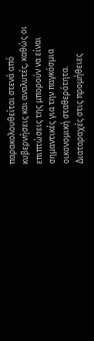παρακολουθείται στενά από κυβερνήσεις και αναλυτές, καθώς οι επιπτώσεις της μπορούν να είναι σημαντικές για την παγκόσμια οικονομική σταθερότητα.
Διαταραχές στις προμήθειες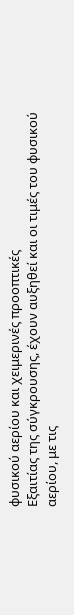φυσικού αερίου και χειμερινές προοπτικές
Εξαιτίας της σύγκρουσης, έχουν αυξηθεί και οι τιμές του φυσικού αερίου, με τις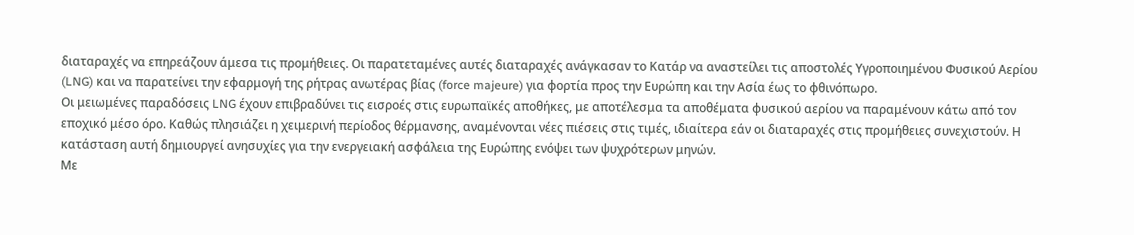διαταραχές να επηρεάζουν άμεσα τις προμήθειες. Οι παρατεταμένες αυτές διαταραχές ανάγκασαν το Κατάρ να αναστείλει τις αποστολές Υγροποιημένου Φυσικού Αερίου (LNG) και να παρατείνει την εφαρμογή της ρήτρας ανωτέρας βίας (force majeure) για φορτία προς την Ευρώπη και την Ασία έως το φθινόπωρο.
Οι μειωμένες παραδόσεις LNG έχουν επιβραδύνει τις εισροές στις ευρωπαϊκές αποθήκες, με αποτέλεσμα τα αποθέματα φυσικού αερίου να παραμένουν κάτω από τον εποχικό μέσο όρο. Καθώς πλησιάζει η χειμερινή περίοδος θέρμανσης, αναμένονται νέες πιέσεις στις τιμές, ιδιαίτερα εάν οι διαταραχές στις προμήθειες συνεχιστούν. Η κατάσταση αυτή δημιουργεί ανησυχίες για την ενεργειακή ασφάλεια της Ευρώπης ενόψει των ψυχρότερων μηνών.
Με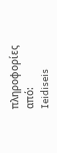πληροφορίες από: Ieidiseis